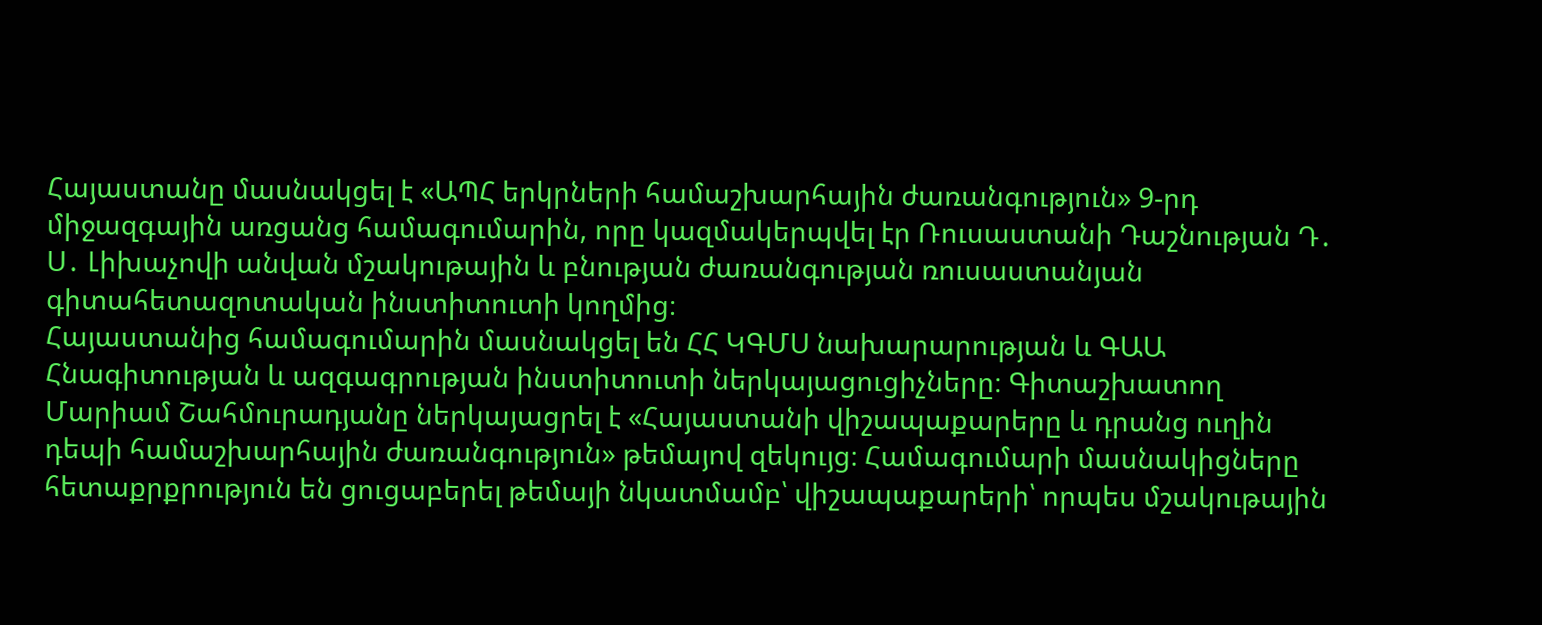Հայաստանը մասնակցել է «ԱՊՀ երկրների համաշխարհային ժառանգություն» 9-րդ միջազգային առցանց համագումարին, որը կազմակերպվել էր Ռուսաստանի Դաշնության Դ․ Ս․ Լիխաչովի անվան մշակութային և բնության ժառանգության ռուսաստանյան գիտահետազոտական ինստիտուտի կողմից։
Հայաստանից համագումարին մասնակցել են ՀՀ ԿԳՄՍ նախարարության և ԳԱԱ Հնագիտության և ազգագրության ինստիտուտի ներկայացուցիչները։ Գիտաշխատող Մարիամ Շահմուրադյանը ներկայացրել է «Հայաստանի վիշապաքարերը և դրանց ուղին դեպի համաշխարհային ժառանգություն» թեմայով զեկույց։ Համագումարի մասնակիցները հետաքրքրություն են ցուցաբերել թեմայի նկատմամբ՝ վիշապաքարերի՝ որպես մշակութային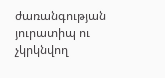ժառանգության յուրատիպ ու չկրկնվող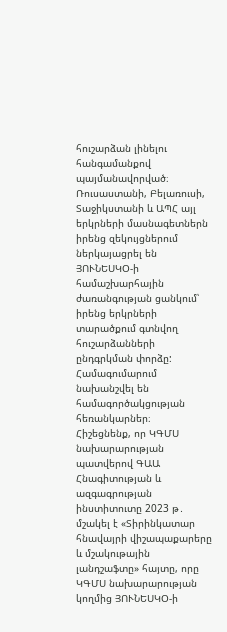հուշարձան լինելու հանգամանքով պայմանավորված։
Ռուսաստանի, Բելառուսի, Տաջիկստանի և ԱՊՀ այլ երկրների մասնագետներն իրենց զեկույցներում ներկայացրել են ՅՈՒՆԵՍԿՕ-ի համաշխարհային ժառանգության ցանկում՝ իրենց երկրների տարածքում գտնվող հուշարձանների ընդգրկման փորձը: Համագումարում նախանշվել են համագործակցության հեռանկարներ։
Հիշեցնենք, որ ԿԳՄՍ նախարարության պատվերով ԳԱԱ Հնագիտության և ազգագրության ինստիտուտը 2023 թ․ մշակել է «Տիրինկատար հնավայրի վիշապաքարերը և մշակութային լանդշաֆտը» հայտը, որը ԿԳՄՍ նախարարության կողմից ՅՈՒՆԵՍԿՕ-ի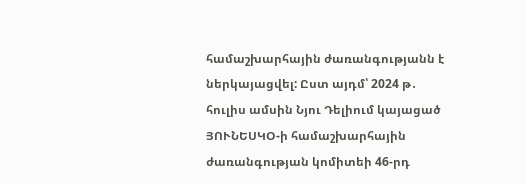համաշխարհային ժառանգությանն է ներկայացվել: Ըստ այդմ՝ 2024 թ․ հուլիս ամսին Նյու Դելիում կայացած ՅՈՒՆԵՍԿՕ-ի համաշխարհային ժառանգության կոմիտեի 46-րդ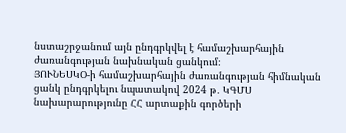նստաշրջանում այն ընդգրկվել է համաշխարհային ժառանգության նախնական ցանկում։
ՅՈՒՆԵՍԿՕ-ի համաշխարհային ժառանգության հիմնական ցանկ ընդգրկելու նպատակով 2024 թ․ ԿԳՄՍ նախարարությունը ՀՀ արտաքին գործերի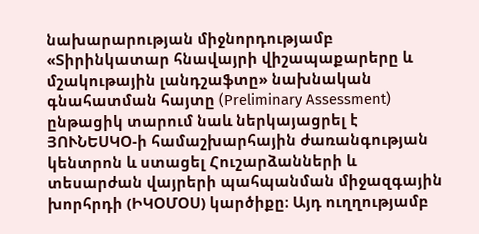նախարարության միջնորդությամբ «Տիրինկատար հնավայրի վիշապաքարերը և մշակութային լանդշաֆտը» նախնական գնահատման հայտը (Preliminary Assessment) ընթացիկ տարում նաև ներկայացրել է ՅՈՒՆԵՍԿՕ-ի համաշխարհային ժառանգության կենտրոն և ստացել Հուշարձանների և տեսարժան վայրերի պահպանման միջազգային խորհրդի (ԻԿՕՄՕՍ) կարծիքը։ Այդ ուղղությամբ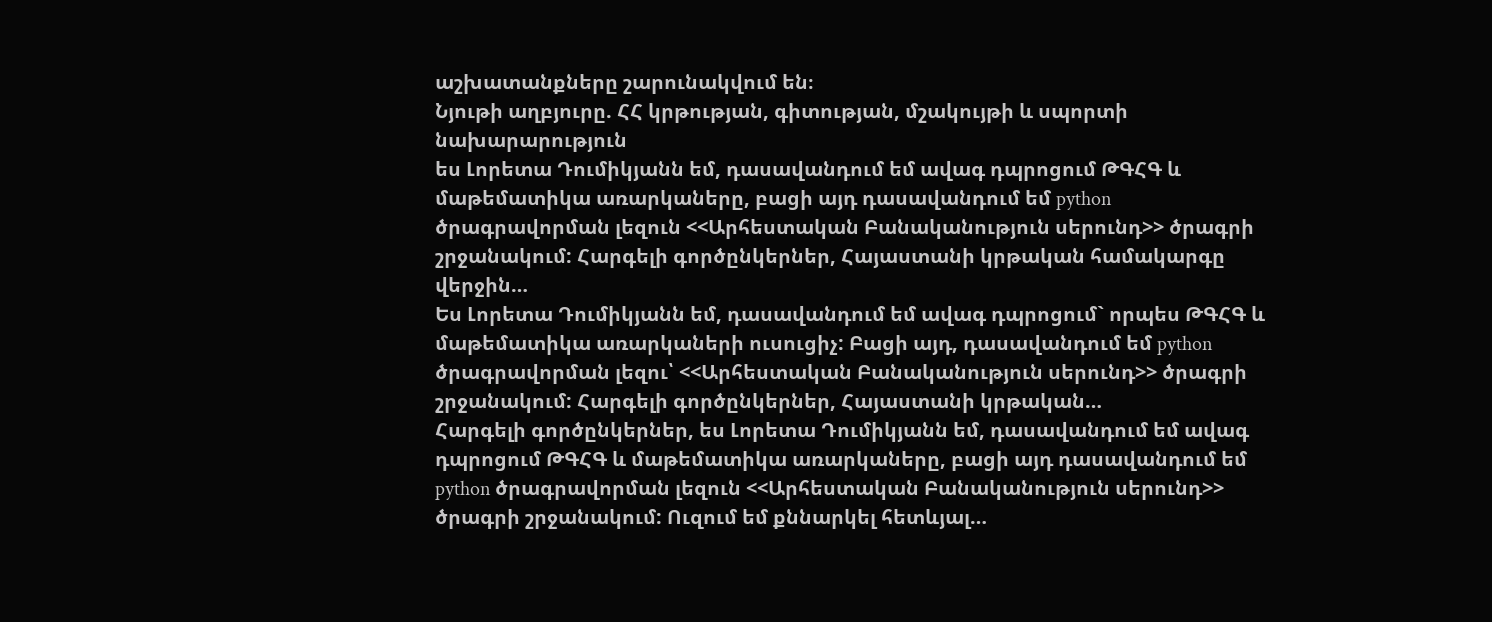աշխատանքները շարունակվում են։
Նյութի աղբյուրը. ՀՀ կրթության, գիտության, մշակույթի և սպորտի նախարարություն
ես Լորետա Դումիկյանն եմ, դասավանդում եմ ավագ դպրոցում ԹԳՀԳ և մաթեմատիկա առարկաները, բացի այդ դասավանդում եմ python ծրագրավորման լեզուն <<Արհեստական Բանականություն սերունդ>> ծրագրի շրջանակում: Հարգելի գործընկերներ, Հայաստանի կրթական համակարգը վերջին…
Ես Լորետա Դումիկյանն եմ, դասավանդում եմ ավագ դպրոցում` որպես ԹԳՀԳ և մաթեմատիկա առարկաների ուսուցիչ: Բացի այդ, դասավանդում եմ python ծրագրավորման լեզու՝ <<Արհեստական Բանականություն սերունդ>> ծրագրի շրջանակում: Հարգելի գործընկերներ, Հայաստանի կրթական…
Հարգելի գործընկերներ, ես Լորետա Դումիկյանն եմ, դասավանդում եմ ավագ դպրոցում ԹԳՀԳ և մաթեմատիկա առարկաները, բացի այդ դասավանդում եմ python ծրագրավորման լեզուն <<Արհեստական Բանականություն սերունդ>> ծրագրի շրջանակում: Ուզում եմ քննարկել հետևյալ…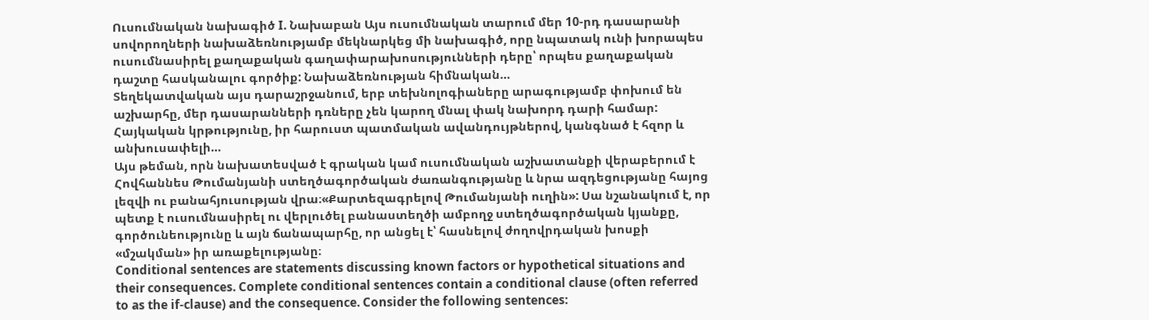Ուսումնական նախագիծ I. Նախաբան Այս ուսումնական տարում մեր 10-րդ դասարանի սովորողների նախաձեռնությամբ մեկնարկեց մի նախագիծ, որը նպատակ ունի խորապես ուսումնասիրել քաղաքական գաղափարախոսությունների դերը՝ որպես քաղաքական դաշտը հասկանալու գործիք: Նախաձեռնության հիմնական…
Տեղեկատվական այս դարաշրջանում, երբ տեխնոլոգիաները արագությամբ փոխում են աշխարհը, մեր դասարանների դռները չեն կարող մնալ փակ նախորդ դարի համար: Հայկական կրթությունը, իր հարուստ պատմական ավանդույթներով, կանգնած է հզոր և անխուսափելի…
Այս թեման, որն նախատեսված է գրական կամ ուսումնական աշխատանքի վերաբերում է Հովհաննես Թումանյանի ստեղծագործական ժառանգությանը և նրա ազդեցությանը հայոց լեզվի ու բանահյուսության վրա։«Քարտեզագրելով Թումանյանի ուղին»: Սա նշանակում է, որ պետք է ուսումնասիրել ու վերլուծել բանաստեղծի ամբողջ ստեղծագործական կյանքը, գործունեությունը և այն ճանապարհը, որ անցել է՝ հասնելով ժողովրդական խոսքի «մշակման» իր առաքելությանը։
Conditional sentences are statements discussing known factors or hypothetical situations and their consequences. Complete conditional sentences contain a conditional clause (often referred to as the if-clause) and the consequence. Consider the following sentences: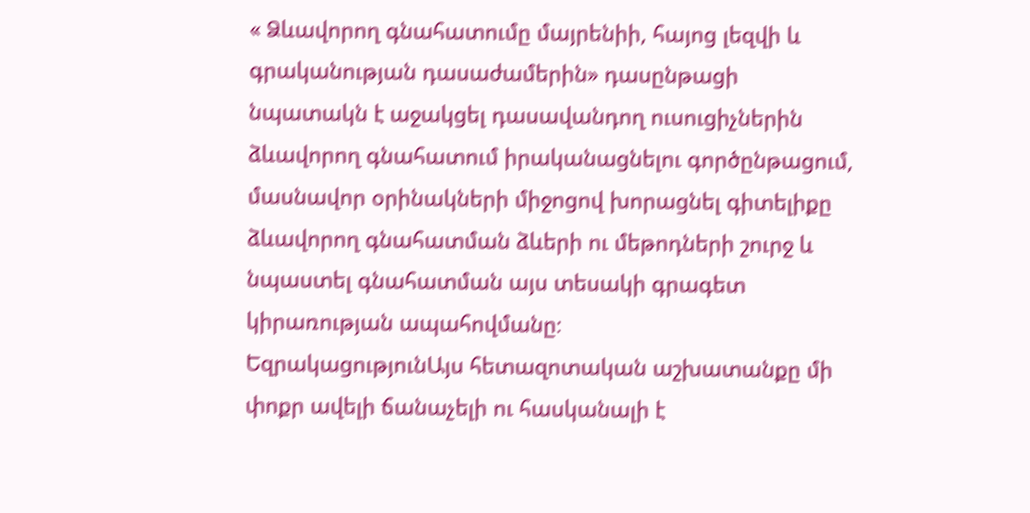« Ձևավորող գնահատումը մայրենիի, հայոց լեզվի և գրականության դասաժամերին» դասընթացի նպատակն է աջակցել դասավանդող ուսուցիչներին ձևավորող գնահատում իրականացնելու գործընթացում, մասնավոր օրինակների միջոցով խորացնել գիտելիքը ձևավորող գնահատման ձևերի ու մեթոդների շուրջ և նպաստել գնահատման այս տեսակի գրագետ կիրառության ապահովմանը։
ԵզրակացությունԱյս հետազոտական աշխատանքը մի փոքր ավելի ճանաչելի ու հասկանալի է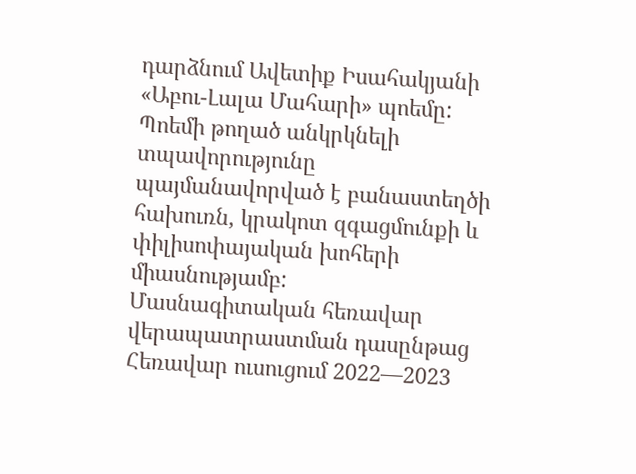դարձնում Ավետիք Իսահակյանի «Աբու-Լալա Մահարի» պոեմը: Պոեմի թողած անկրկնելի տպավորությունը պայմանավորված է բանաստեղծի հախուռն, կրակոտ զգացմունքի և փիլիսոփայական խոհերի միասնությամբ:
Մասնագիտական հեռավար վերապատրաստման դասընթաց
Հեռավար ուսուցում 2022—2023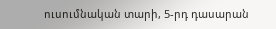ուսումնական տարի, 5-րդ դասարան